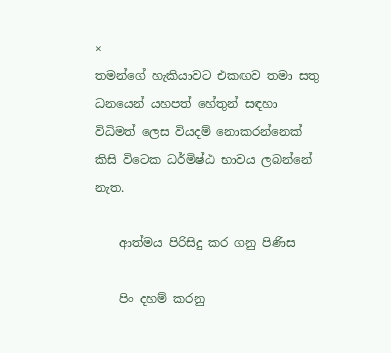×
තමන්ගේ හැකියාවට එකඟව තමා සතු ධනයෙන් යහපත් හේතුන් සඳහා විධිමත් ලෙස වියදම් නොකරන්නෙක් කිසි විටෙක ධර්මිෂ්ඨ භාවය ලබන්නේ නැත.

    ආත්මය පිරිසිදු කර ගනු පිණිස

    පිං දහම් කරනු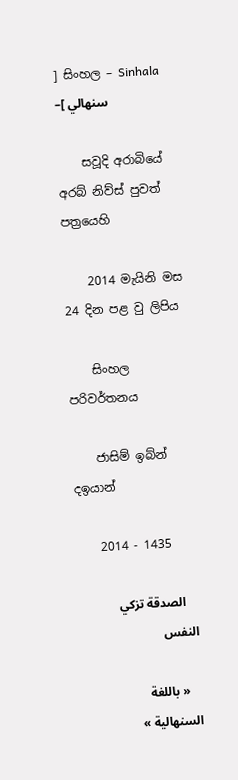] සිංහල – Sinhala –[ سنهالي

    සවූදි අරාබියේ අරබ් නිව්ස් පුවත් පත්‍රයෙහි

    2014 මැයිනි මස 24 දින පළ වු ලිපිය

    සිංහල පරිවර්තනය

    ජාසිම් ඉබ්න් දඉයාන්

    2014 - 1435

    الصدقة تزكي النفس

    « باللغة السنهالية »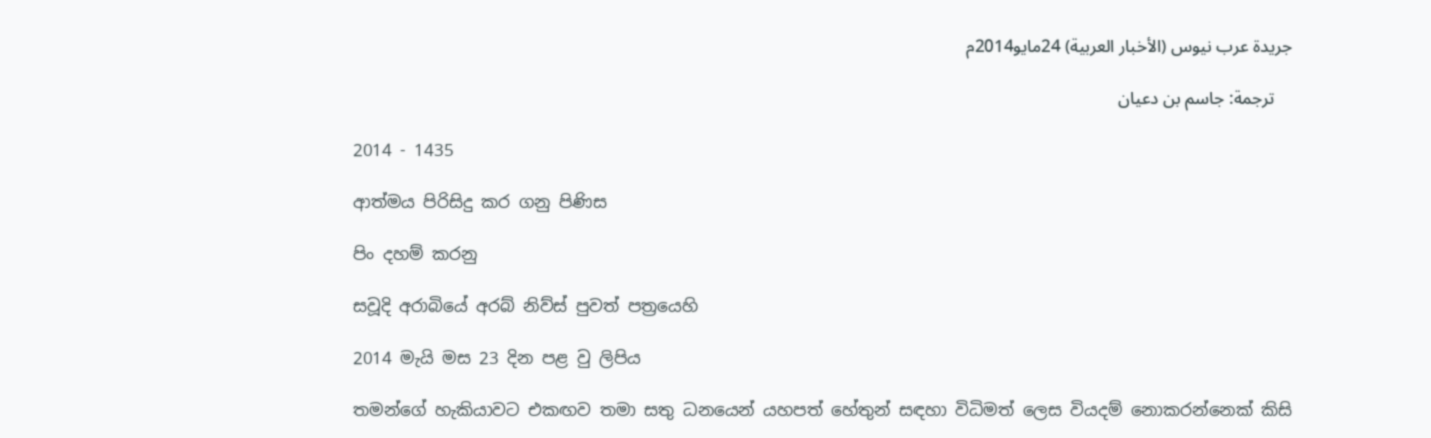جريدة عرب نيوس (الأخبار العربية) 24مايو2014م

    ترجمة: جاسم بن دعيان

    2014 - 1435

    ආත්මය පිරිසිදු කර ගනු පිණිස

    පිං දහම් කරනු

    සවූදි අරාබියේ අරබ් නිව්ස් පුවත් පත්‍රයෙහි

    2014 මැයි මස 23 දින පළ වු ලිපිය

    තමන්ගේ හැකියාවට එකඟව තමා සතු ධනයෙන් යහපත් හේතුන් සඳහා විධිමත් ලෙස වියදම් නොකරන්නෙක් කිසි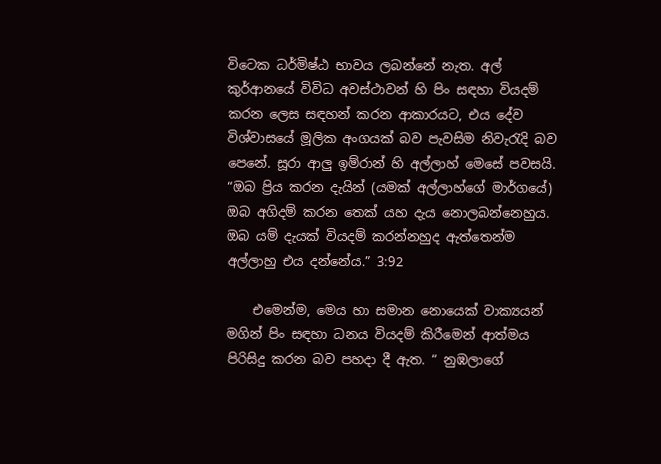විටෙක ධර්මිෂ්ඨ භාවය ලබන්නේ නැත. අල් කුර්ආනයේ විවිධ අවස්ථාවන් හි පිං සඳහා වියදම් කරන ලෙස සඳහන් කරන ආකාරයට, එය දේව විශ්වාසයේ මූලික අංගයක් බව පැවසිම නිවැරැදි බව පෙනේ. සූරා ආලු ඉම්රාන් හි අල්ලාහ් මෙසේ පවසයි. “ඔබ ප්‍රිය කරන දැයින් (යමක් අල්ලාහ්ගේ මාර්ගයේ) ඔබ අගිදම් කරන තෙක් යහ දැය නොලබන්නෙහුය. ඔබ යම් දැයක් වියදම් කරන්නහුද ඇත්තෙන්ම අල්ලාහු එය දන්නේය.” 3:92

    එමෙන්ම, මෙය හා සමාන නොයෙක් වාක්‍යයන් මගින් පිං සඳහා ධනය වියදම් කිරීමෙන් ආත්මය පිරිසිදු කරන බව පහදා දී ඇත. “ නුඹලාගේ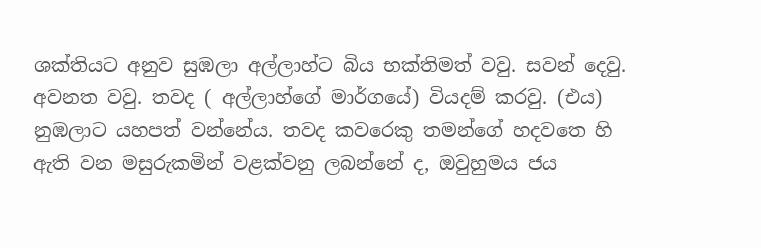ශක්තියට අනුව සුඹලා අල්ලාහ්ට බිය භක්තිමත් වවු. සවන් දෙවු. අවනත වවු. තවද ( අල්ලාහ්ගේ මාර්ගයේ) වියදම් කරවු. (එය) නුඹලාට යහපත් වන්නේය. තවද කවරෙකු තමන්ගේ හදවතෙ හි ඇති වන මසුරුකමින් වළක්වනු ලබන්නේ ද, ඔවුහුමය ජය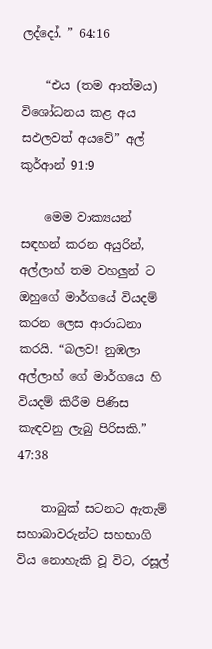ලද්දෝ. ” 64:16

    “එය (තම ආත්මය) විශෝධනය කළ අය සඵලවත් අයවේ” අල් කුර්ආන් 91:9

    මෙම වාක්‍යයන් සඳහන් කරන අයුරින්, අල්ලාහ් තම වහලුන් ට ඔහුගේ මාර්ගයේ වියදම් කරන ලෙස ආරාධනා කරයි. “බලව! නුඹලා අල්ලාහ් ගේ මාර්ගයෙ හි වියදම් කිරීම පිණිස කැඳවනු ලැබු පිරිසකි.” 47:38

    තාබුක් සටනට ඇතැම් සහාබාවරුන්ට සහභාගි විය නොහැකි වූ විට, රසූල්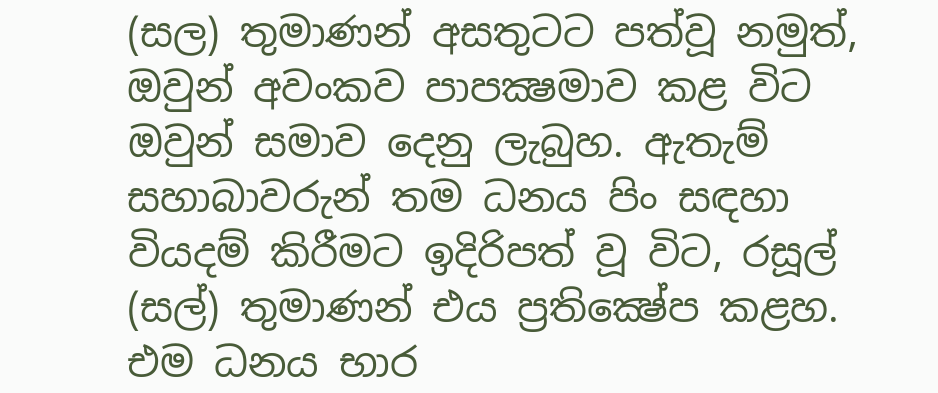(සල) තුමාණන් අසතුටට පත්වූ නමුත්, ඔවුන් අවංකව පාපක්‍ෂමාව කළ විට ඔවුන් සමාව දෙනු ලැබුහ. ඇතැම් සහාබාවරුන් තම ධනය පිං සඳහා වියදම් කිරීමට ඉදිරිපත් වූ විට, රසූල් (සල්) තුමාණන් එය ප්‍රතික්‍ෂේප කළහ. එම ධනය භාර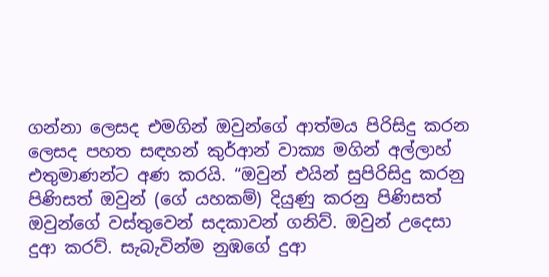ගන්නා ලෙසද එමගින් ඔවුන්ගේ ආත්මය පිරිසිදු කරන ලෙසද පහත සඳහන් කුර්ආන් වාක්‍ය මගින් අල්ලාහ් එතුමාණන්ට අණ කරයි. “ඔවුන් එයින් සුපිරිසිදු කරනු පිණිසත් ඔවුන් (ගේ යහකම්) දියුණු කරනු පිණිසත් ඔවුන්ගේ වස්තුවෙන් සදකාවන් ගනිව්. ඔවුන් උදෙසා දුආ කරව්. සැබැවින්ම නුඹගේ දුආ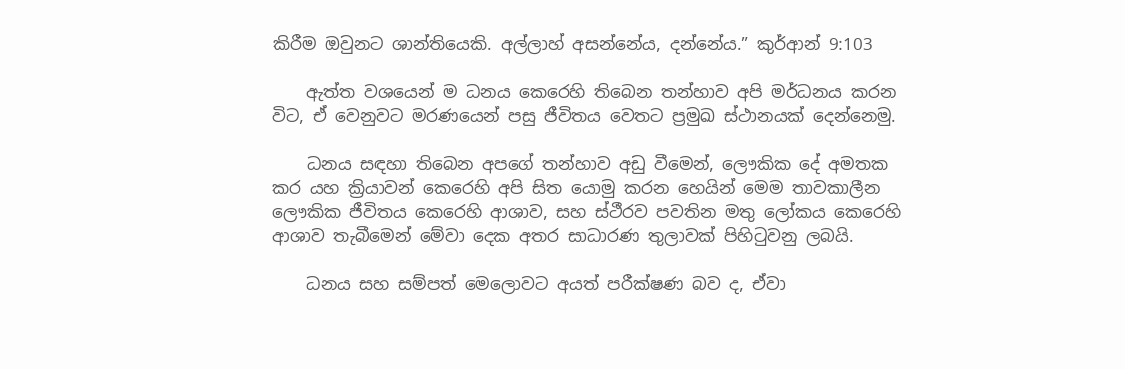කිරීම ඔවුනට ශාන්තියෙකි. අල්ලාහ් අසන්නේය, දන්නේය.” කුර්ආන් 9:103

    ඇත්ත වශයෙන් ම ධනය කෙරෙහි තිබෙන තන්හාව අපි මර්ධනය කරන විට, ඒ වෙනුවට මරණයෙන් පසු ජීවිතය වෙතට ප්‍රමුඛ ස්ථානයක් දෙන්නෙමු.

    ධනය සඳහා තිබෙන අපගේ තන්හාව අඩු වීමෙන්, ලෞකික දේ අමතක කර යහ ක්‍රියාවන් කෙරෙහි අපි සිත යොමු කරන හෙයින් මෙම තාවකාලීන ලෞකික ජීවිතය කෙරෙහි ආශාව, සහ ස්ථීරව පවතින මතු ලෝකය කෙරෙහි ආශාව තැබීමෙන් මේවා දෙක අතර සාධාරණ තුලාවක් පිහිටුවනු ලබයි.

    ධනය සහ සම්පත් මෙලොවට අයත් පරීක්ෂණ බව ද, ඒවා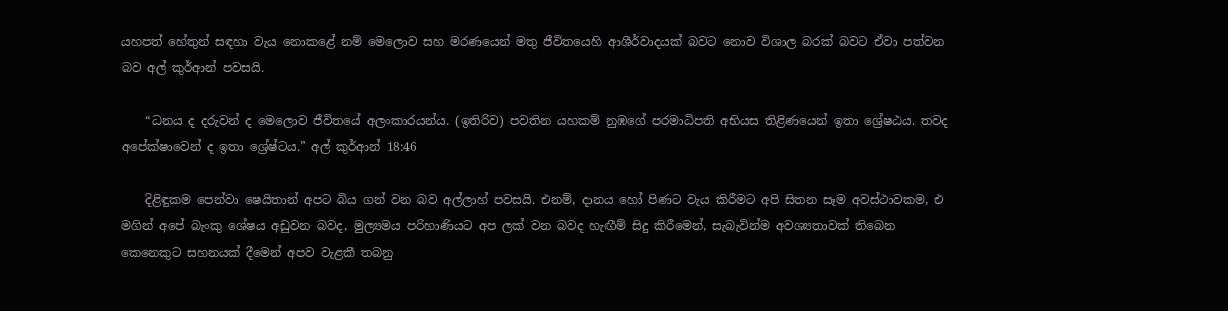යහපත් හේතුන් සඳහා වැය නොකළේ නම් මෙලොව සහ මරණයෙන් මතු ජීවිතයෙහි ආශීර්වාදයක් බවට නොව විශාල බරක් බවට ඒවා පත්වන බව අල් කුර්ආන් පවසයි.

    “ධනය ද දරුවන් ද මෙලොව ජීවිතයේ අලංකාරයන්ය. (ඉතිරිව) පවතින යහකම් නුඹගේ පරමාධිපති අභියස තිළිණයෙන් ඉතා ශ්‍රේෂඨය. තවද අපේක්ෂාවෙන් ද ඉතා ශ්‍රේෂ්ටය.” අල් කුර්ආන් 18:46

    දිළිඳුකම පෙන්වා ෂෙයිතාන් අපට බිය ගන් වන බව අල්ලාහ් පවසයි. එනම්, දානය හෝ පිණට වැය කිරීමට අපි සිතන සෑම අවස්ථාවකම, එ මගින් අපේ බැංකු ශේෂය අඩුවන බවද, මුල්‍යමය පරිහාණියට අප ලක් වන බවද හැඟීම් සිදු කිරීමෙන්, සැබැවින්ම අවශ්‍යතාවක් තිබෙන කෙනෙකුට සහනයක් දීමෙන් අපව වැළකී තබනු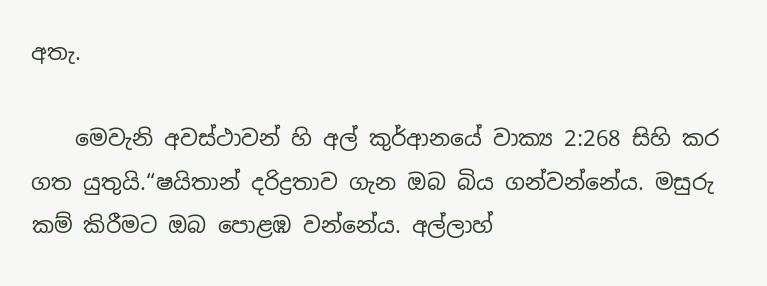අතැ.

    මෙවැනි අවස්ථාවන් හි අල් කුර්ආනයේ වාක්‍ය 2:268 සිහි කර ගත යුතුයි.“ෂයිතාන් දරිද්‍රතාව ගැන ඔබ බිය ගන්වන්නේය. මසුරු කම් කිරීමට ඔබ පොළඹ වන්නේය. අල්ලාහ්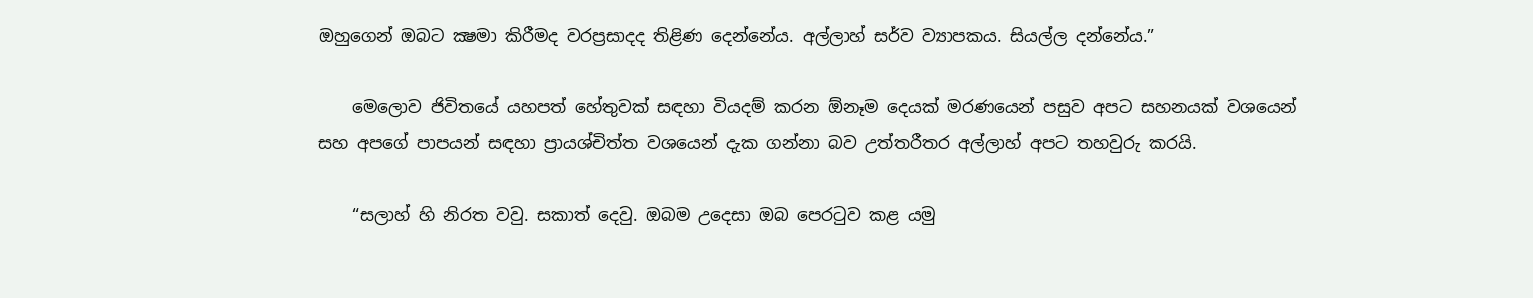ඔහුගෙන් ඔබට ක්‍ෂමා කිරීමද වරප්‍රසාදද තිළිණ දෙන්නේය. අල්ලාහ් සර්ව ව්‍යාපකය. සියල්ල දන්නේය.”

    මෙලොව ජිවිතයේ යහපත් හේතුවක් සඳහා වියදම් කරන ඕනෑම දෙයක් මරණයෙන් පසුව අපට සහනයක් වශයෙන් සහ අපගේ පාපයන් සඳහා ප්‍රායශ්චිත්ත වශයෙන් දැක ගන්නා බව උත්තරීතර අල්ලාහ් අපට තහවුරු කරයි.

    “සලාහ් හි නිරත වවු. සකාත් දෙවු. ඔබම උදෙසා ඔබ පෙරටුව කළ යමු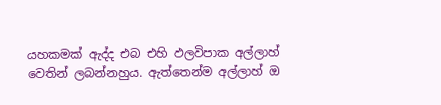යහකමක් ඇද්ද එබ එහි ඵලවිපාක අල්ලාහ් වෙතින් ලබන්නහුය. ඇත්තෙන්ම අල්ලාහ් ඔ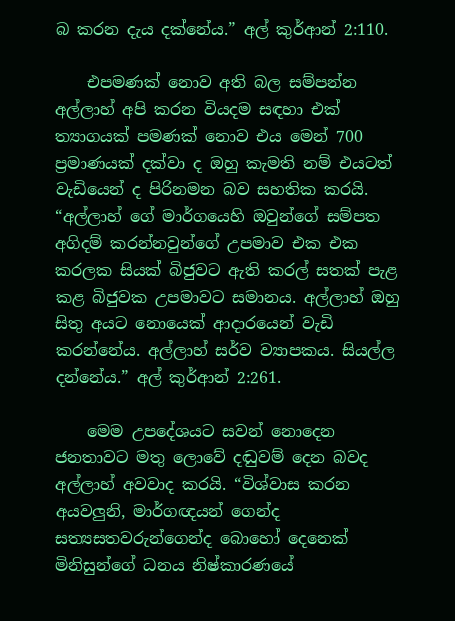බ කරන දැය දක්නේය.” අල් කුර්ආන් 2:110.

    එපමණක් නොව අති බල සම්පන්න අල්ලාහ් අපි කරන වියදම සඳහා එක් ත්‍යාගයක් පමණක් නොව එය මෙන් 700 ප්‍රමාණයක් දක්වා ද ඔහු කැමති නම් එයටත් වැඩියෙන් ද පිරිනමන බව සහතික කරයි. “අල්ලාහ් ගේ මාර්ගයෙහි ඔවුන්ගේ සම්පත අගිදම් කරන්නවුන්ගේ උපමාව එක එක කරලක සියක් බිජුවට ඇති කරල් සතක් පැළ කළ බිජුවක උපමාවට සමානය. අල්ලාහ් ඔහු සිතු අයට නොයෙක් ආදාරයෙන් වැඩි කරන්නේය. අල්ලාහ් සර්ව ව්‍යාපකය. සියල්ල දන්නේය.” අල් කුර්ආන් 2:261.

    මෙම උපදේශයට සවන් නොදෙන ජනතාවට මතු ලොවේ දඬුවම් දෙන බවද අල්ලාහ් අවවාද කරයි. “විශ්වාස කරන අයවලුනි, මාර්ගඥයන් ගෙන්ද සත්‍යසතවරුන්ගෙන්ද බොහෝ දෙනෙක් මිනිසුන්ගේ ධනය නිෂ්කාරණයේ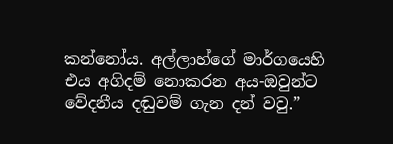කන්නෝය. අල්ලාහ්ගේ මාර්ගයෙහි එය අගිදම් නොකරන අය-ඔවුන්ට වේදනීය දඬුවම් ගැන දන් වවු.”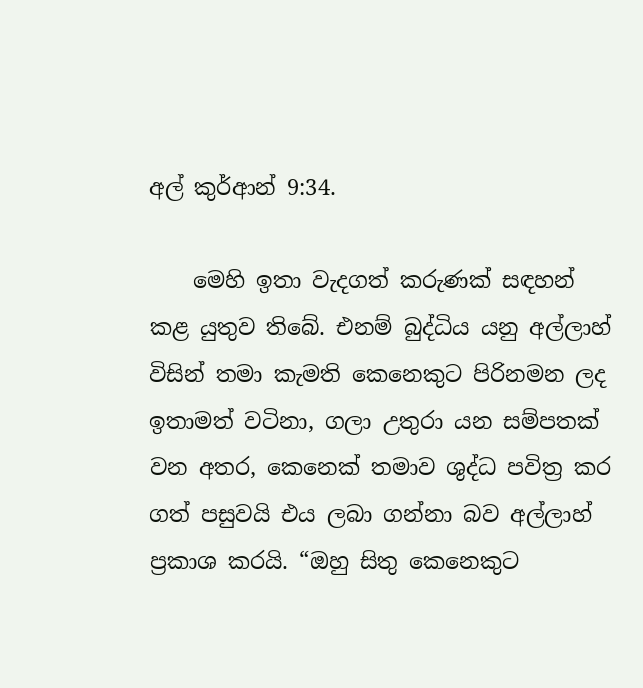අල් කුර්ආන් 9:34.

    මෙහි ඉතා වැදගත් කරුණක් සඳහන් කළ යුතුව තිබේ. එනම් බුද්ධිය යනු අල්ලාහ් විසින් තමා කැමති කෙනෙකුට පිරිනමන ලද ඉතාමත් වටිනා, ගලා උතුරා යන සම්පතක් වන අතර, කෙනෙක් තමාව ශුද්ධ පවිත්‍ර කර ගත් පසුවයි එය ලබා ගන්නා බව අල්ලාහ් ප්‍රකාශ කරයි. “ඔහු සිතු කෙනෙකුට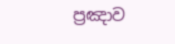ප්‍රඤාව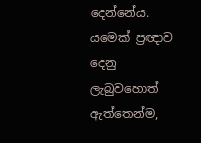දෙන්නේය. යමෙක් ප්‍රඥාව දෙනු ලැබුවහොත් ඇත්තෙන්ම,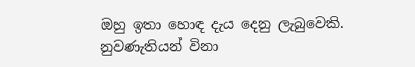ඔහු ඉතා හොඳ දැය දෙනු ලැබුවෙකි. නුවණැතියන් විනා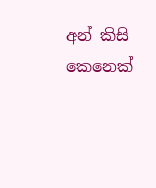අන් කිසි කෙනෙක්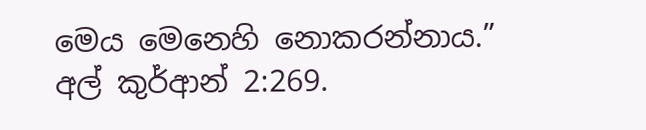මෙය මෙනෙහි නොකරන්නාය.” අල් කුර්ආන් 2:269.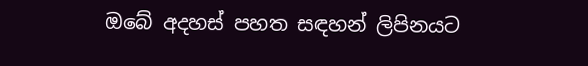ඔබේ අදහස් පහත සඳහන් ලිපිනයට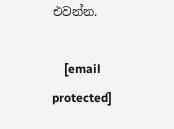එවන්න.

    [email protected]